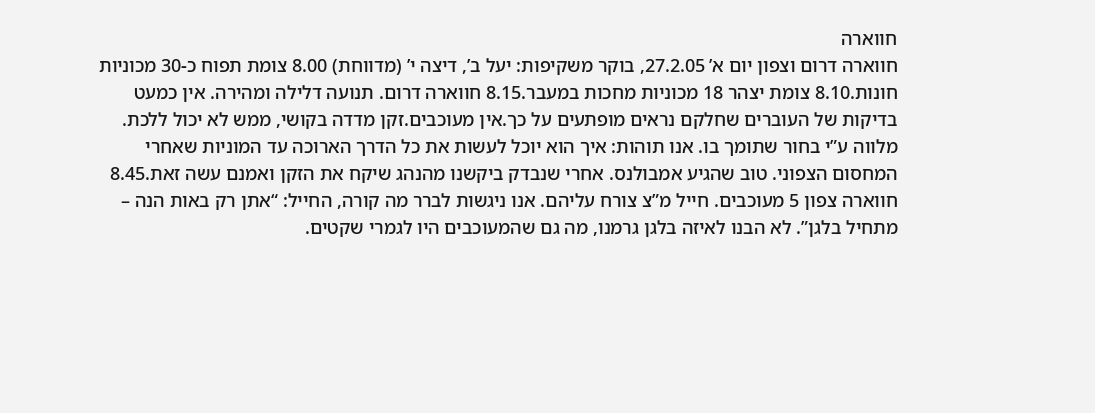חווארה
חווארה דרום וצפון יום א’ 27.2.05, בוקר משקיפות: יעל ב’, דיצה י’ (מדווחת) 8.00 צומת תפוח כ-30 מכוניות חונות.8.10 צומת יצהר 18 מכוניות מחכות במעבר.8.15 חווארה דרום. תנועה דלילה ומהירה. אין כמעט בדיקות של העוברים שחלקם נראים מופתעים על כך.אין מעוכבים.זקן מדדה בקושי, ממש לא יכול ללכת. מלווה ע”י בחור שתומך בו. אנו תוהות: איך הוא יוכל לעשות את כל הדרך הארוכה עד המוניות שאחרי המחסום הצפוני. טוב שהגיע אמבולנס. אחרי שנבדק ביקשנו מהנהג שיקח את הזקן ואמנם עשה זאת.8.45 חווארה צפון 5 מעוכבים. חייל מ”צ צורח עליהם. אנו ניגשות לברר מה קורה, החייל: “אתן רק באות הנה – מתחיל בלגן”. לא הבנו לאיזה בלגן גרמנו, מה גם שהמעוכבים היו לגמרי שקטים.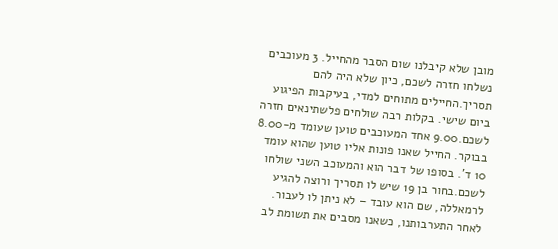מובן שלא קיבלנו שום הסבר מהחייל. 3 מעוכבים נשלחו חזרה לשכם, כיון שלא היה להם תסריך.החיילים מתוחים למדי, בעיקבות הפיגוע ביום שישי. בקלות רבה שולחים פלשתינאים חזרה לשכם.9.00 אחד המעוכבים טוען שעומד מ-8.00 בבוקר. החייל שאנו פונות אליו טוען שהוא עומד 10 ד’. בסופו של דבר הוא והמעוכב השני שולחו לשכם.בחור בן 19 שיש לו תסריך ורוצה להגיע לרמאללה, שם הוא עובד – לא ניתן לו לעבור. לאחר התערבותנו, כשאנו מסבים את תשומת לב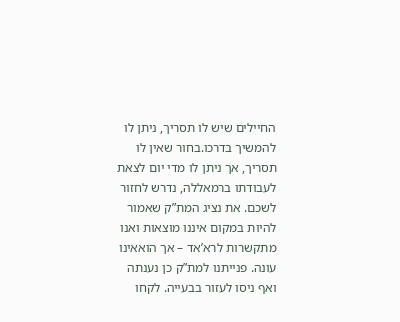החיילים שיש לו תסריך, ניתן לו להמשיך בדרכו.בחור שאין לו תסריך, אך ניתן לו מדי יום לצאת לעבודתו ברמאללה, נדרש לחזור לשכם. את נציג המת”ק שאמור להיות במקום איננו מוצאות ואנו מתקשרות לרא’אד – אך הואאינו עונה. פנייתנו למת”ק כן נענתה ואף ניסו לעזור בבעייה. לקחו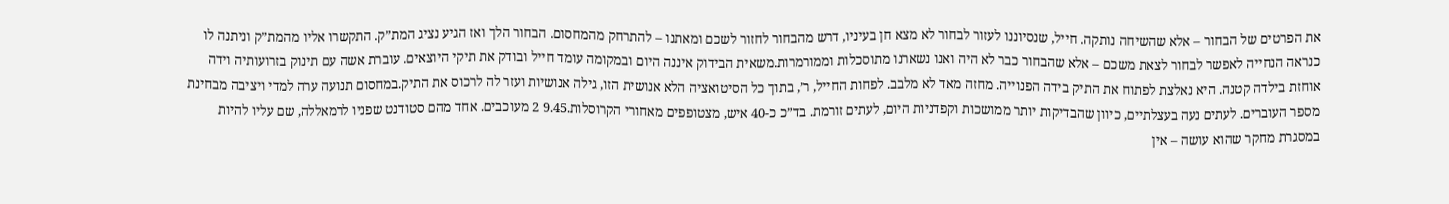את הפרטים של הבחור – אלא שהשיחה נותקה. חייל, שנסיוננו לעזור לבחור לא מצא חן בעיניו, דרש מהבחור לחזור לשכם ומאתנו – להתרחק מהמחסום. הבחור הלך ואז הגיע נציג המת”ק. התקשרו אליו מהמת”ק וניתנה לו כנראה הנחייה לאפשר לבחור לצאת משכם – אלא שהבחור כבר לא היה ואנו נשארנו מתוסכלות וממורמרות.משאית הבידוק איננה היום ובמקומה עומד חייל ובודק את תיקי היוצאים. עוברת אשה עם תינוק בזרועותיה וידה אוחזת בילדה קטנה. היא נאלצת לפתוח את התיק בידה הפנוייה. מחזה מאד לא מלבב. לפחות החייל, ר’, בתוך כל הסיטואציה הלא אנושית הזו, גילה אנושיות ועזר לה לרכוס את התיק.במחסום תנועה ערה למדי ויציבה מבחינת מספר העוברים. לעתים נעה בעצלתיים, כיוון שהבדיקות יותר ממושכות וקפדניות היום, לעתים זורמת. בד”כ כ-40 איש, מצטופפים מאחורי הקרוסלות.9.45 2 מעוכבים. אחד מהם סטודנט שפניו לרמאללה, שם עליו להיות במסגרת מחקר שהוא עושה – אין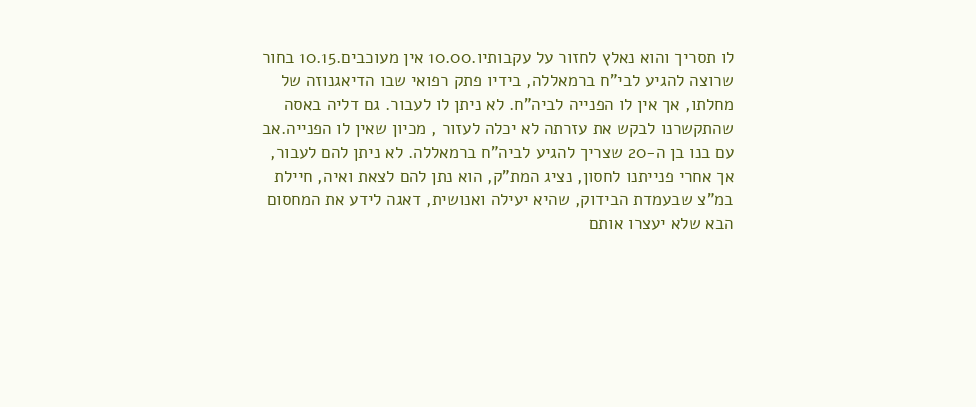לו תסריך והוא נאלץ לחזור על עקבותיו.10.00 אין מעוכבים.10.15 בחור שרוצה להגיע לבי”ח ברמאללה, בידיו פתק רפואי שבו הדיאגנוזה של מחלתו, אך אין לו הפנייה לביה”ח. לא ניתן לו לעבור. גם דליה באסה שהתקשרנו לבקש את עזרתה לא יכלה לעזור , מכיון שאין לו הפנייה.אב עם בנו בן ה-20 שצריך להגיע לביה”ח ברמאללה. לא ניתן להם לעבור, אך אחרי פנייתנו לחסון, נציג המת”ק, הוא נתן להם לצאת ואיה, חיילת במ”צ שבעמדת הבידוק, שהיא יעילה ואנושית, דאגה לידע את המחסום הבא שלא יעצרו אותם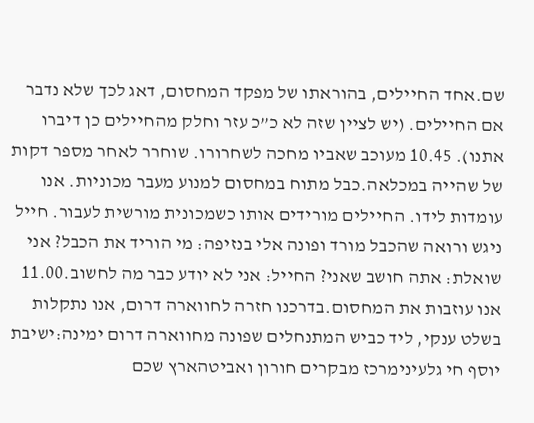שם.אחד החיילים, בהוראתו של מפקד המחסום, דאג לכך שלא נדבר אם החיילים. (יש לציין שזה לא כ”כ עזר וחלק מהחיילים כן דיברו אתנו). 10.45 מעוכב שאביו מחכה לשחרורו. שוחרר לאחר מספר דקות של שהייה במכלאה.כבל מתוח במחסום למנוע מעבר מכוניות. אנו עומדות לידו. החיילים מורידים אותו כשמכונית מורשית לעבור. חייל ניגש ורואה שהכבל מורד ופונה אלי בנזיפה: מי הוריד את הכבל? אני שואלת: אתה חושב שאני? החייל: אני לא יודע כבר מה לחשוב.11.00 אנו עוזבות את המחסום.בדרכנו חזרה לחווארה דרום, אנו נתקלות בשלט ענקי, ליד כביש המתנחלים שפונה מחווארה דרום ימינה:ישיבת יוסף חי גלעינימרכז מבקרים חורון ואביטהארץ שכם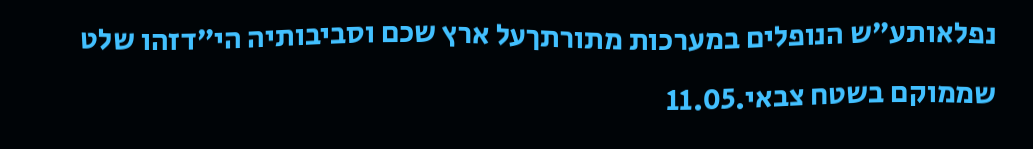נפלאותע”ש הנופלים במערכות מתורתךעל ארץ שכם וסביבותיה הי”דזהו שלט שממוקם בשטח צבאי.11.05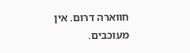חווארה דרום. אין מעוכבים.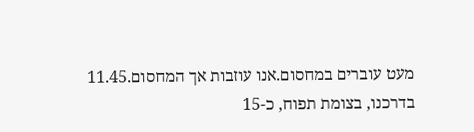מעט עוברים במחסום.אנו עוזבות אך המחסום.11.45 בדרכנו, בצומת תפוח, כ-15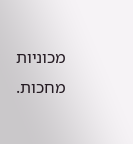מכוניות מחכות.